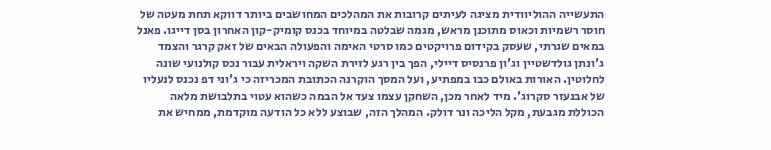התעשייה ההוליוודית מציגה לעיתים קרובות את המהלכים המחושבים ביותר דווקא תחת מעטה של חוסר רשמיות וכאוס מתוכנן מראש, מגמה שבלטה במיוחד בכנס קומיק-קון האחרון בסן דייגו. פאנל במאים שגרתי, שעסק בקידום פרויקטים כמו סרטי האימה והפעולה הבאים של זאק קרגר והצמד ג'ונתן גולדשטיין וג'ון פרנסיס דיילי, הפך בין רגע לזירת השקה ויראלית עבור נכס קולנועי שונה לחלוטין. האורות באולם כבו במפתיע, ועל המסך הוקרנה הכתובת המכריזה כי ג'וני דפ נכנס לנעליו של אבנעזר סקרוג'. מיד לאחר מכן, השחקן עצמו צעד אל הבמה כשהוא עטוי בתלבושת מלאה הכוללת מגבעת, מקל הליכה ונר דולק. המהלך הזה, שבוצע ללא כל הודעה מוקדמת, ממחיש את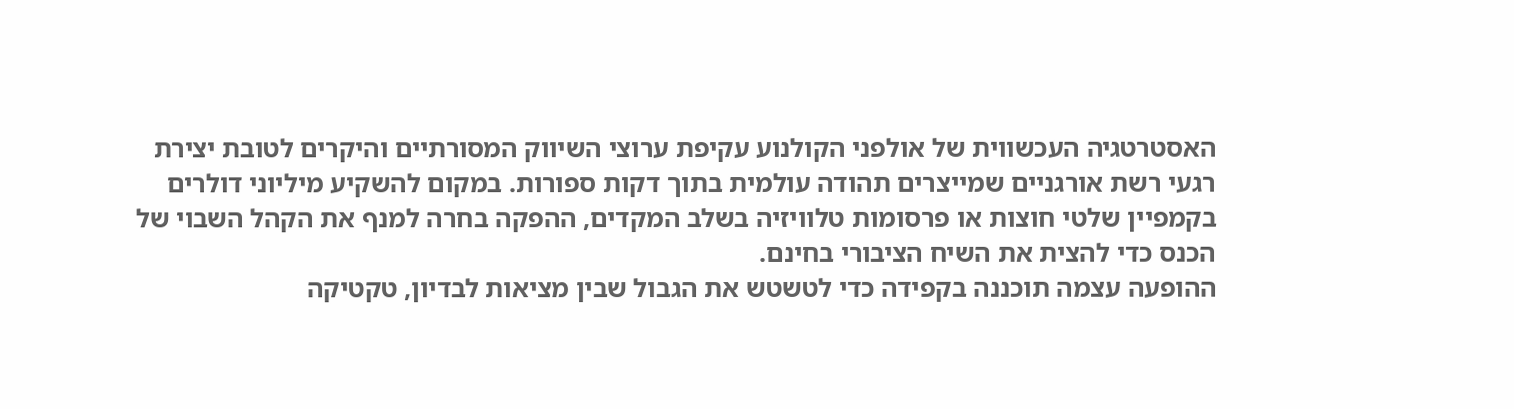האסטרטגיה העכשווית של אולפני הקולנוע עקיפת ערוצי השיווק המסורתיים והיקרים לטובת יצירת רגעי רשת אורגניים שמייצרים תהודה עולמית בתוך דקות ספורות. במקום להשקיע מיליוני דולרים בקמפיין שלטי חוצות או פרסומות טלוויזיה בשלב המקדים, ההפקה בחרה למנף את הקהל השבוי של הכנס כדי להצית את השיח הציבורי בחינם.
ההופעה עצמה תוכננה בקפידה כדי לטשטש את הגבול שבין מציאות לבדיון, טקטיקה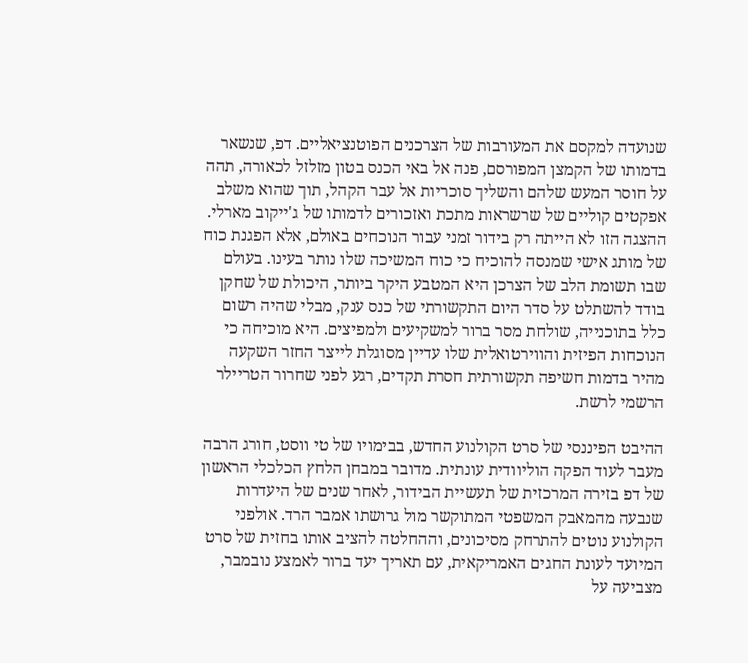שנועדה למקסם את המעורבות של הצרכנים הפוטנציאליים. דפ, שנשאר בדמותו של הקמצן המפורסם, פנה אל באי הכנס בטון מזלזל לכאורה, תהה על חוסר המעש שלהם והשליך סוכריות אל עבר הקהל, תוך שהוא משלב אפקטים קוליים של שרשראות מתכת ואזכורים לדמותו של ג'ייקוב מארלי. ההצגה הזו לא הייתה רק בידור זמני עבור הנוכחים באולם, אלא הפגנת כוח של מותג אישי שמנסה להוכיח כי כוח המשיכה שלו נותר בעינו. בעולם שבו תשומת הלב של הצרכן היא המטבע היקר ביותר, היכולת של שחקן בודד להשתלט על סדר היום התקשורתי של כנס ענק, מבלי שהיה רשום כלל בתוכנייה, שולחת מסר ברור למשקיעים ולמפיצים. היא מוכיחה כי הנוכחות הפיזית והווירטואלית שלו עדיין מסוגלת לייצר החזר השקעה מהיר בדמות חשיפה תקשורתית חסרת תקדים, רגע לפני שחרור הטריילר הרשמי לרשת.

ההיבט הפיננסי של סרט הקולנוע החדש, בבימויו של טי ווסט, חורג הרבה מעבר לעוד הפקה הוליוודית עונתית. מדובר במבחן הלחץ הכלכלי הראשון של דפ בזירה המרכזית של תעשיית הבידור, לאחר שנים של היעדרות שנבעה מהמאבק המשפטי המתוקשר מול גרושתו אמבר הרד. אולפני הקולנוע נוטים להתרחק מסיכונים, וההחלטה להציב אותו בחזית של סרט המיועד לעונת החגים האמריקאית, עם תאריך יעד ברור לאמצע נובמבר, מצביעה על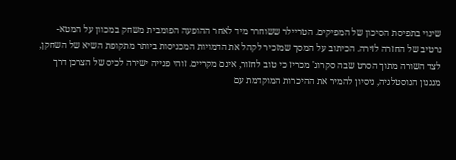שינוי בתפיסת הסיכון של המפיקים. הטריילר ששוחרר מיד לאחר ההופעה הפומבית משחק במכוון על המטא-נרטיב של החזרה לזירה. הכיתוב על המסך שמזכיר לקהל את הדמויות המכניסות ביותר מתקופת השיא של השחקן, לצד השורה מתוך הסרט שבה סקרוג' מכריז כי טוב לחזור, אינם מקריים. זוהי פנייה ישירה לכיס של הצרכן דרך מנגנון הנוסטלגיה, ניסיון להמיר את ההיכרות המוקדמת עם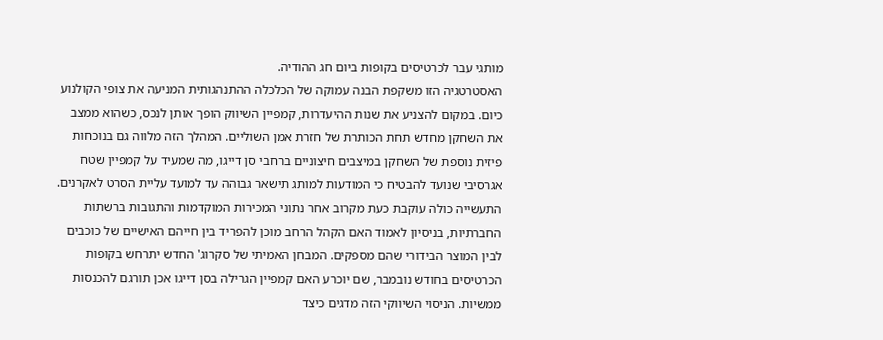מותגי עבר לכרטיסים בקופות ביום חג ההודיה.
האסטרטגיה הזו משקפת הבנה עמוקה של הכלכלה ההתנהגותית המניעה את צופי הקולנוע כיום. במקום להצניע את שנות ההיעדרות, קמפיין השיווק הופך אותן לנכס, כשהוא ממצב את השחקן מחדש תחת הכותרת של חזרת אמן השוליים. המהלך הזה מלווה גם בנוכחות פיזית נוספת של השחקן במיצבים חיצוניים ברחבי סן דייגו, מה שמעיד על קמפיין שטח אגרסיבי שנועד להבטיח כי המודעות למותג תישאר גבוהה עד למועד עליית הסרט לאקרנים. התעשייה כולה עוקבת כעת מקרוב אחר נתוני המכירות המוקדמות והתגובות ברשתות החברתיות, בניסיון לאמוד האם הקהל הרחב מוכן להפריד בין חייהם האישיים של כוכבים לבין המוצר הבידורי שהם מספקים. המבחן האמיתי של סקרוג' החדש יתרחש בקופות הכרטיסים בחודש נובמבר, שם יוכרע האם קמפיין הגרילה בסן דייגו אכן תורגם להכנסות ממשיות. הניסוי השיווקי הזה מדגים כיצד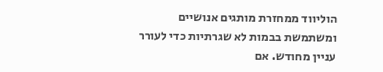הוליווד ממחזרת מותגים אנושיים ומשתמשת בבמות לא שגרתיות כדי לעורר עניין מחודש. אם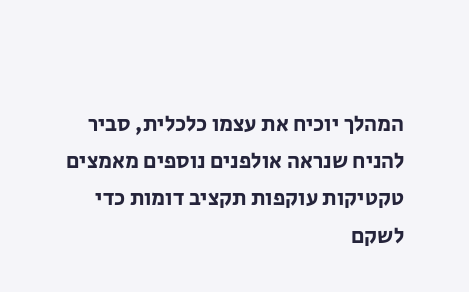המהלך יוכיח את עצמו כלכלית, סביר להניח שנראה אולפנים נוספים מאמצים טקטיקות עוקפות תקציב דומות כדי לשקם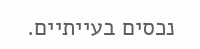נכסים בעייתיים.